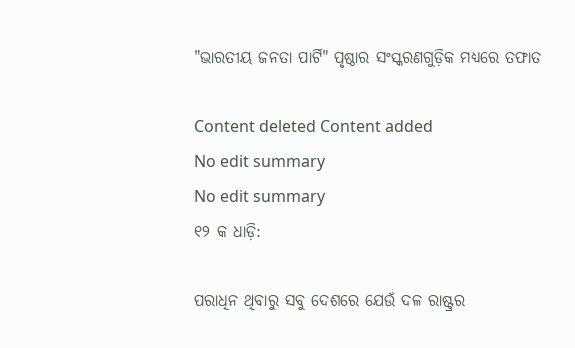"ଭାରତୀୟ ଜନତା ପାର୍ଟି" ପୃଷ୍ଠାର ସଂସ୍କରଣ‌ଗୁଡ଼ିକ ମଧ୍ୟରେ ତଫାତ

Content deleted Content added
No edit summary
No edit summary
୧୨ କ ଧାଡ଼ି:

ପରାଧିନ ଥିବାରୁ ସବୁ ଦେଶରେ ଯେଉଁ ଦଳ ରାଷ୍ଟ୍ରର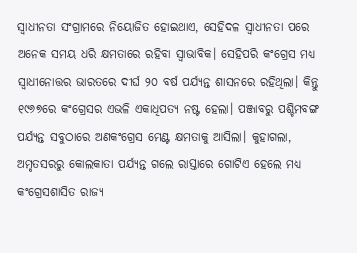ସ୍ବାଧୀନତା ସଂଗ୍ରାମରେ ନିୟୋଜିତ ହୋଇଥାଏ, ସେହିଦଳ ସ୍ବାଧୀନତା ପରେ ଅନେକ ସମୟ ଧରି କ୍ଷମତାରେ ରହିବା ସ୍ବାଭାବିକ। ସେହିପରି କଂଗ୍ରେସ ମଧ୍ଯ ସ୍ବାଧୀନୋତ୍ତର ଭାରତରେ ଦୀର୍ଘ ୨୦ ବର୍ଷ ପର୍ଯ୍ଯନ୍ତ ଶାସନରେ ରହିଥିଲା। କିନ୍ତୁ ୧୯୬୭ରେ କଂଗ୍ରେସର ଏଭଳି ଏକାଧିପତ୍ଯ ନଷ୍ଟ ହେଲା। ପଞ୍ଜାବରୁ ପଶ୍ଚିମବଙ୍ଗ ପର୍ଯ୍ୟନ୍ତ ସବୁଠାରେ ଅଣକଂଗ୍ରେସ ମେଣ୍ଟ କ୍ଷମତାକୁ ଆସିଲା। କୁହାଗଲା, ଅମୃତସରରୁ କୋଲକାତା ପର୍ଯ୍ଯନ୍ତ ଗଲେ ରାସ୍ତାରେ ଗୋଟିଏ ହେଲେ ମଧ୍ଯ କଂଗ୍ରେସଶାସିତ ରାଜ୍ଯ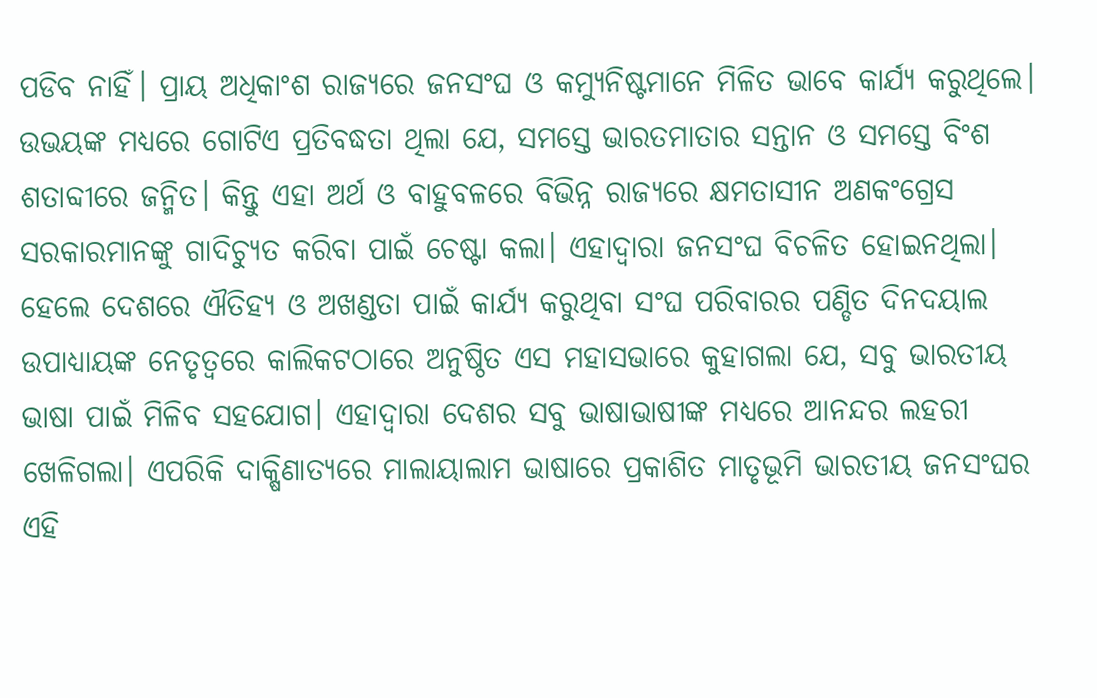ପଡିବ ନାହିଁ। ପ୍ରାୟ ଅଧିକାଂଶ ରାଜ୍ଯରେ ଜନସଂଘ ଓ କମ୍ଯୁନିଷ୍ଟମାନେ ମିଳିତ ଭାବେ କାର୍ଯ୍ଯ କରୁଥିଲେ। ଉଭୟଙ୍କ ମଧ୍ଯରେ ଗୋଟିଏ ପ୍ରତିବଦ୍ଧତା ଥିଲା ଯେ, ସମସ୍ତେ ଭାରତମାତାର ସନ୍ତାନ ଓ ସମସ୍ତେ ବିଂଶ ଶତାବ୍ଦୀରେ ଜନ୍ମିତ। କିନ୍ତୁ ଏହା ଅର୍ଥ ଓ ବାହୁବଳରେ ବିଭିନ୍ନ ରାଜ୍ଯରେ କ୍ଷମତାସୀନ ଅଣକଂଗ୍ରେସ ସରକାରମାନଙ୍କୁ ଗାଦିଚ୍ୟୁତ କରିବା ପାଇଁ ଚେଷ୍ଟା କଲା। ଏହାଦ୍ବାରା ଜନସଂଘ ବିଚଳିତ ହୋଇନଥିଲା। ହେଲେ ଦେଶରେ ଐତିହ୍ଯ ଓ ଅଖଣ୍ଡତା ପାଇଁ କାର୍ଯ୍ଯ କରୁଥିବା ସଂଘ ପରିବାରର ପଣ୍ଡିତ ଦିନଦୟାଲ ଉପାଧ୍ଯାୟଙ୍କ ନେତୃତ୍ବରେ କାଲିକଟଠାରେ ଅନୁଷ୍ଠିତ ଏସ ମହାସଭାରେ କୁହାଗଲା ଯେ, ସବୁ ଭାରତୀୟ ଭାଷା ପାଇଁ ମିଳିବ ସହଯୋଗ। ଏହାଦ୍ବାରା ଦେଶର ସବୁ ଭାଷାଭାଷୀଙ୍କ ମଧ୍ଯରେ ଆନନ୍ଦର ଲହରୀ ଖେଳିଗଲା। ଏପରିକି ଦାକ୍ଷିଣାତ୍ଯରେ ମାଲାୟାଲାମ ଭାଷାରେ ପ୍ରକାଶିତ ମାତୃଭୂମି ଭାରତୀୟ ଜନସଂଘର ଏହି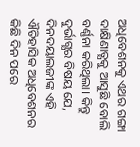ଅଧିବେଶନକୁ ଏଥର ଗଙ୍ଗା ଦାକ୍ଷିଣାତ୍ଯକୁ ଆସୁଛି ବୋଲି ବର୍ଣ୍ଣନା କରିଥିଲା। କିନ୍ତୁ ଦୁର୍ଭାଗ୍ଯର ବିଷୟ ଯେ, ଦିନଦୟାଲଜୀଙ୍କ ଏହି ଐତିହାସିକ ଅଧିବେଶନର କିଛି ଦିନ ପରେ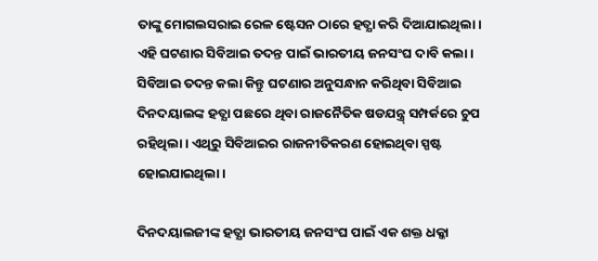ତାଙ୍କୁ ମୋଗଲସରାଇ ରେଳ ଷ୍ଟେସନ ଠାରେ ହତ୍ଯା କରି ଦିଆଯାଇଥିଲା। ଏହି ଘଟଣାର ସିବିଆଇ ତଦନ୍ତ ପାଇଁ ଭାରତୀୟ ଜନସଂଘ ଦାବି କଲା। ସିବିଆଇ ତଦନ୍ତ କଲା କିନ୍ତୁ ଘଟଣାର ଅନୁସନ୍ଧାନ କରିଥିବା ସିବିଆଇ ଦିନଦୟାଲଙ୍କ ହତ୍ଯା ପଛରେ ଥିବା ରାଜନୈତିକ ଷଡଯନ୍ତ୍ର୍ ସମ୍ପର୍କରେ ଚୁପ ରହିଥିଲା। ଏଥିରୁ ସିବିଆଇର ରାଜନୀତିକରଣ ହୋଇଥିବା ସ୍ପଷ୍ଟ ହୋଇଯାଇଥିଲା।

ଦିନଦୟାଲଜୀଙ୍କ ହତ୍ଯା ଭାରତୀୟ ଜନସଂଘ ପାଇଁ ଏକ ଶକ୍ତ ଧକ୍କା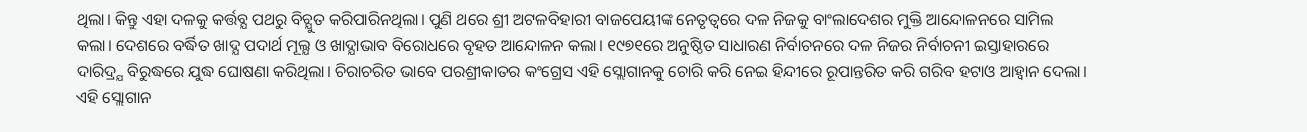ଥିଲା। କିନ୍ତୁ ଏହା ଦଳକୁ କର୍ତ୍ତବ୍ଯ ପଥରୁ ବିଚ୍ଯୁତ କରିପାରିନଥିଲା। ପୁଣି ଥରେ ଶ୍ରୀ ଅଟଳବିହାରୀ ବାଜପେୟୀଙ୍କ ନେତୃତ୍ବରେ ଦଳ ନିଜକୁ ବାଂଲାଦେଶର ମୁକ୍ତି ଆନ୍ଦୋଳନରେ ସାମିଲ କଲା। ଦେଶରେ ବର୍ଦ୍ଧିତ ଖାଦ୍ଯ ପଦାର୍ଥ ମୂଲ୍ଯ ଓ ଖାଦ୍ଯାଭାବ ବିରୋଧରେ ବୃହତ ଆନ୍ଦୋଳନ କଲା। ୧୯୭୧ରେ ଅନୁଷ୍ଠିତ ସାଧାରଣ ନିର୍ବାଚନରେ ଦଳ ନିଜର ନିର୍ବାଚନୀ ଇସ୍ତାହାରରେ ଦାରିଦ୍ର୍ଯ ବିରୁଦ୍ଧରେ ଯୁଦ୍ଧ ଘୋଷଣା କରିଥିଲା। ଚିରାଚରିତ ଭାବେ ପରଶ୍ରୀକାତର କଂଗ୍ରେସ ଏହି ସ୍ଲୋଗାନକୁ ଚୋରି କରି ନେଇ ହିନ୍ଦୀରେ ରୂପାନ୍ତରିତ କରି ଗରିବ ହଟାଓ ଆହ୍ବାନ ଦେଲା। ଏହି ସ୍ଲୋଗାନ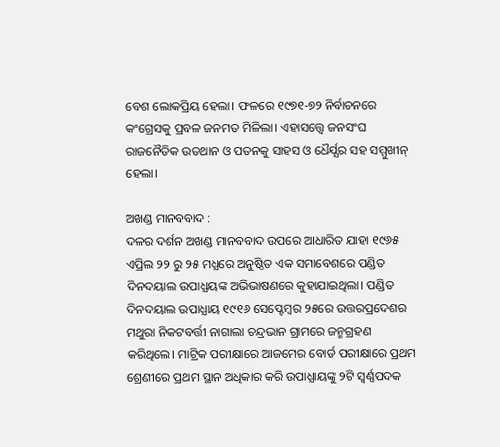ବେଶ ଲୋକପ୍ରିୟ ହେଲା। ଫଳରେ ୧୯୭୧-୭୨ ନିର୍ବାଚନରେ କଂଗ୍ରେସକୁ ପ୍ରବଳ ଜନମତ ମିଳିଲା। ଏହାସତ୍ତ୍ବେ ଜନସଂଘ ରାଜନୈତିକ ଉତଥାନ ଓ ପତନକୁ ସାହସ ଓ ଧୈର୍ଯ୍ଯର ସହ ସମ୍ମୁଖୀନ୍ ହେଲା।

ଅଖଣ୍ଡ ମାନବବାଦ :
ଦଳର ଦର୍ଶନ ଅଖଣ୍ଡ ମାନବବାଦ ଉପରେ ଆଧାରିତ ଯାହା ୧୯୬୫ ଏପ୍ରିଲ ୨୨ ରୁ ୨୫ ମଧ୍ଯରେ ଅନୁଷ୍ଠିତ ଏକ ସମାବେଶରେ ପଣ୍ଡିତ ଦିନଦୟାଲ ଉପାଧ୍ଯୟଙ୍କ ଅଭିଭାଷଣରେ କୁହାଯାଇଥିଲା। ପଣ୍ଡିତ ଦିନଦୟାଲ ଉପାଧ୍ଯାୟ ୧୯୧୬ ସେପ୍ଟେମ୍ବର ୨୫ରେ ଉତ୍ତରପ୍ରଦେଶର ମଥୁରା ନିକଟବର୍ତ୍ତୀ ନାଗାଲା ଚନ୍ଦ୍ରଭାନ ଗ୍ରାମରେ ଜନ୍ମଗ୍ରହଣ କରିଥିଲେ। ମାଟ୍ରିକ ପରୀକ୍ଷାରେ ଆଜମେର ବୋର୍ଡ ପରୀକ୍ଷାରେ ପ୍ରଥମ ଶ୍ରେଣୀରେ ପ୍ରଥମ ସ୍ଥାନ ଅଧିକାର କରି ଉପାଧ୍ଯାୟଙ୍କୁ ୨ଟି ସ୍ବର୍ଣ୍ଣପଦକ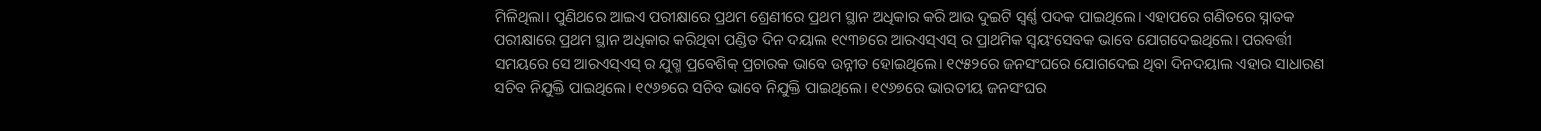ମିଳିଥିଲା। ପୁଣିଥରେ ଆଇଏ ପରୀକ୍ଷାରେ ପ୍ରଥମ ଶ୍ରେଣୀରେ ପ୍ରଥମ ସ୍ଥାନ ଅଧିକାର କରି ଆଉ ଦୁଇଟି ସ୍ବର୍ଣ୍ଣ ପଦକ ପାଇଥିଲେ। ଏହାପରେ ଗଣିତରେ ସ୍ନାତକ ପରୀକ୍ଷାରେ ପ୍ରଥମ ସ୍ଥାନ ଅଧିକାର କରିଥିବା ପଣ୍ଡିତ ଦିନ ଦୟାଲ ୧୯୩୭ରେ ଆରଏସ୍ଏସ୍ ର ପ୍ରାଥମିକ ସ୍ବୟଂସେବକ ଭାବେ ଯୋଗଦେଇଥିଲେ। ପରବର୍ତ୍ତୀ ସମୟରେ ସେ ଆରଏସ୍ଏସ୍ ର ଯୁଗ୍ମ ପ୍ରବେଶିକ୍ ପ୍ରଚାରକ ଭାବେ ଉନ୍ନୀତ ହୋଇଥିଲେ। ୧୯୫୨ରେ ଜନସଂଘରେ ଯୋଗଦେଇ ଥିବା ଦିନଦୟାଲ ଏହାର ସାଧାରଣ ସଚିବ ନିଯୁକ୍ତି ପାଇଥିଲେ। ୧୯୬୭ରେ ସଚିବ ଭାବେ ନିଯୁକ୍ତି ପାଇଥିଲେ। ୧୯୬୭ରେ ଭାରତୀୟ ଜନସଂଘର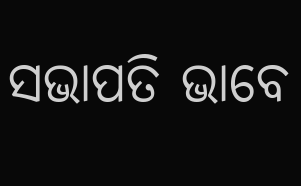ସଭାପତି ଭାବେ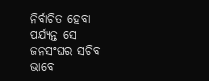ନିର୍ବାଚିତ ହେବା ପର୍ଯ୍ଯନ୍ତ ସେ ଜନସଂଘର ସଚିବ ଭାବେ